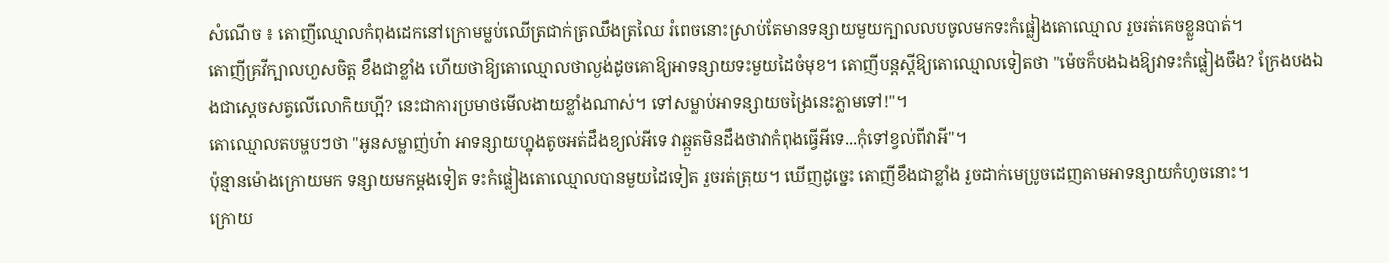សំណើច ៖ តោញីឈ្មោលកំពុងដេកនៅក្រោមម្លប់ឈើត្រជាក់ត្រឈឹងត្រឈៃ រំពេចនោះស្រាប់តែមានទន្សាយមួយក្បាលលបចូលមកទះកំផ្លៀងតោឈ្មោល រួចរត់គេចខ្លួនបាត់។
តោញីគ្រវីក្បាលហួសចិត្ត ខឹងជាខ្លាំង ហើយថាឱ្យតោឈ្មោលថាល្ងង់ដូចគោឱ្យអាទន្សាយទះមួយដៃចំមុខ។ តោញីបន្តស្តីឱ្យតោឈ្មោលទៀតថា "ម៉េចក៏បងឯងឱ្យវាទះកំផ្លៀងចឹង? ក្រែងបងឯងជាស្តេចសត្វលើលោកិយហ្អី? នេះជាការប្រមាថមើលងាយខ្លាំងណាស់។ ទៅសម្លាប់អាទន្សាយចង្រៃនេះភ្លាមទៅ!"។
តោឈ្មោលតបម្ហបៗថា "អូនសម្លាញ់ហ៎ា អាទន្សាយហ្នុងតូចអត់ដឹងខ្យល់អីទេ វាឆ្កួតមិនដឹងថាវាកំពុងធ្វើអីទេ...កុំទៅខ្វល់ពីវាអី"។
ប៉ុន្មានម៉ោងក្រោយមក ទន្សាយមកម្តងទៀត ទះកំផ្លៀងតោឈ្មោលបានមួយដៃទៀត រួចរត់ត្រុយ។ ឃើញដូច្នេះ តោញីខឹងជាខ្លាំង រួចដាក់មេប្រូចដេញតាមអាទន្សាយកំហូចនោះ។
ក្រោយ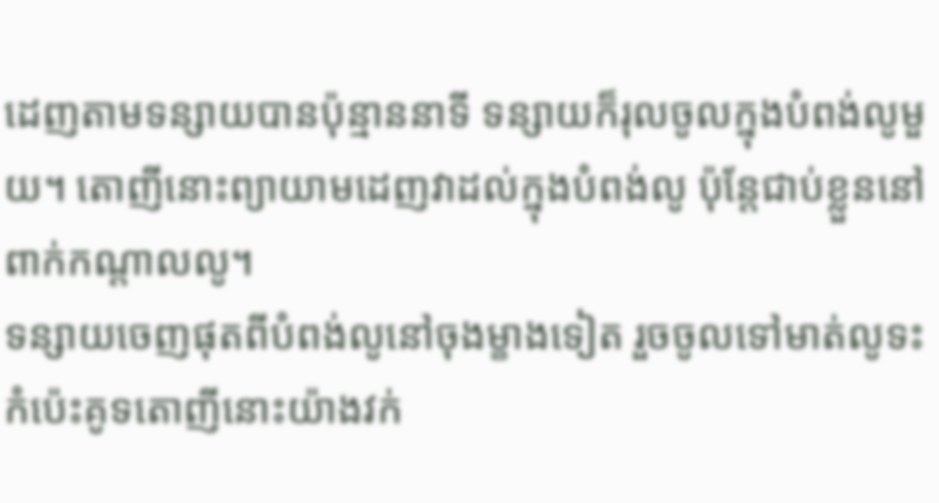ដេញតាមទន្សាយបានប៉ុន្មាននាទី ទន្សាយក៏រុលចូលក្នុងបំពង់លូមួយ។ តោញីនោះព្យាយាមដេញវាដល់ក្នុងបំពង់លូ ប៉ុន្តែជាប់ខ្លួននៅពាក់កណ្តាលលូ។
ទន្សាយចេញផុតពីបំពង់លូនៅចុងម្ខាងទៀត រួចចូលទៅមាត់លូទះកំប៉េះគូទតោញីនោះយ៉ាងវក់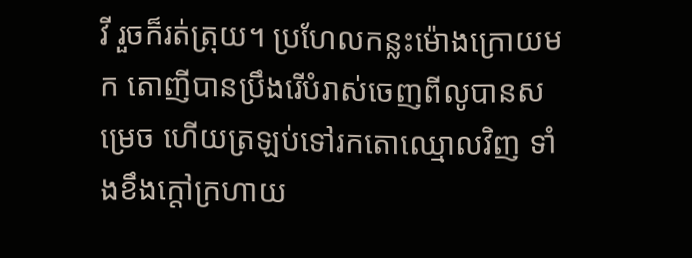វី រួចក៏រត់ត្រុយ។ ប្រហែលកន្លះម៉ោងក្រោយមក តោញីបានប្រឹងរើបំរាស់ចេញពីលូបានសម្រេច ហើយត្រឡប់ទៅរកតោឈ្មោលវិញ ទាំងខឹងក្តៅក្រហាយ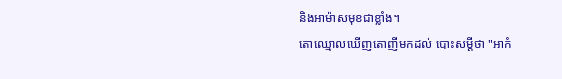និងអាម៉ាសមុខជាខ្លាំង។
តោឈ្មោលឃើញតោញីមកដល់ បោះសម្តីថា "អាកំ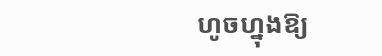ហូចហ្នុងឱ្យ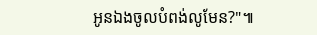អូនឯងចូលបំពង់លូមែន?"៕